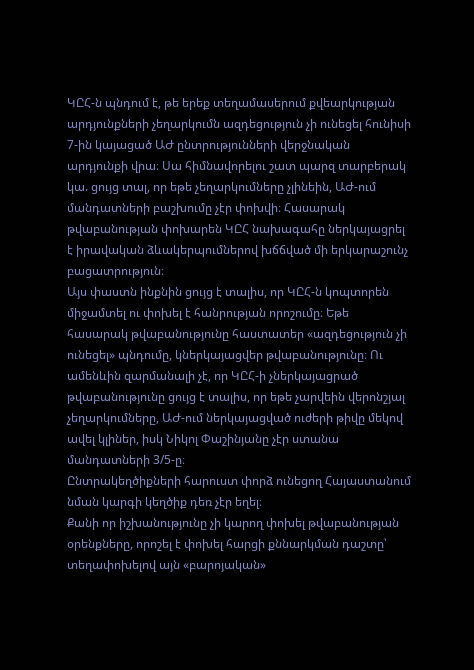ԿԸՀ-ն պնդում է, թե երեք տեղամասերում քվեարկության արդյունքների չեղարկումն ազդեցություն չի ունեցել հունիսի 7-ին կայացած ԱԺ ընտրությունների վերջնական արդյունքի վրա։ Սա հիմնավորելու շատ պարզ տարբերակ կա. ցույց տալ, որ եթե չեղարկումները չլինեին, ԱԺ-ում մանդատների բաշխումը չէր փոխվի։ Հասարակ թվաբանության փոխարեն ԿԸՀ նախագահը ներկայացրել է իրավական ձևակերպումներով խճճված մի երկարաշունչ բացատրություն։
Այս փաստն ինքնին ցույց է տալիս, որ ԿԸՀ-ն կոպտորեն միջամտել ու փոխել է հանրության որոշումը։ Եթե հասարակ թվաբանությունը հաստատեր «ազդեցություն չի ունեցել» պնդումը, կներկայացվեր թվաբանությունը։ Ու ամենևին զարմանալի չէ, որ ԿԸՀ-ի չներկայացրած թվաբանությունը ցույց է տալիս, որ եթե չարվեին վերոնշյալ չեղարկումները, ԱԺ-ում ներկայացված ուժերի թիվը մեկով ավել կլիներ, իսկ Նիկոլ Փաշինյանը չէր ստանա մանդատների 3/5-ը։
Ընտրակեղծիքների հարուստ փորձ ունեցող Հայաստանում նման կարգի կեղծիք դեռ չէր եղել։
Քանի որ իշխանությունը չի կարող փոխել թվաբանության օրենքները, որոշել է փոխել հարցի քննարկման դաշտը՝ տեղափոխելով այն «բարոյական»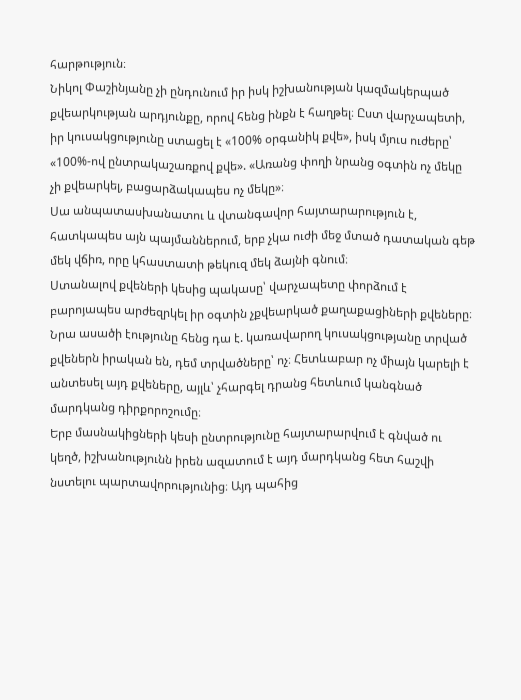հարթություն։
Նիկոլ Փաշինյանը չի ընդունում իր իսկ իշխանության կազմակերպած քվեարկության արդյունքը, որով հենց ինքն է հաղթել։ Ըստ վարչապետի, իր կուսակցությունը ստացել է «100% օրգանիկ քվե», իսկ մյուս ուժերը՝ «100%-ով ընտրակաշառքով քվե». «Առանց փողի նրանց օգտին ոչ մեկը չի քվեարկել, բացարձակապես ոչ մեկը»։
Սա անպատասխանատու և վտանգավոր հայտարարություն է, հատկապես այն պայմաններում, երբ չկա ուժի մեջ մտած դատական գեթ մեկ վճիռ, որը կհաստատի թեկուզ մեկ ձայնի գնում։
Ստանալով քվեների կեսից պակասը՝ վարչապետը փորձում է բարոյապես արժեզրկել իր օգտին չքվեարկած քաղաքացիների քվեները։
Նրա ասածի էությունը հենց դա է. կառավարող կուսակցությանը տրված քվեներն իրական են, դեմ տրվածները՝ ոչ։ Հետևաբար ոչ միայն կարելի է անտեսել այդ քվեները, այլև՝ չհարգել դրանց հետևում կանգնած մարդկանց դիրքորոշումը։
Երբ մասնակիցների կեսի ընտրությունը հայտարարվում է գնված ու կեղծ, իշխանությունն իրեն ազատում է այդ մարդկանց հետ հաշվի նստելու պարտավորությունից։ Այդ պահից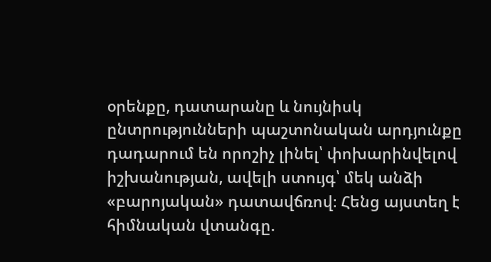օրենքը, դատարանը և նույնիսկ ընտրությունների պաշտոնական արդյունքը դադարում են որոշիչ լինել՝ փոխարինվելով իշխանության, ավելի ստույգ՝ մեկ անձի «բարոյական» դատավճռով։ Հենց այստեղ է հիմնական վտանգը.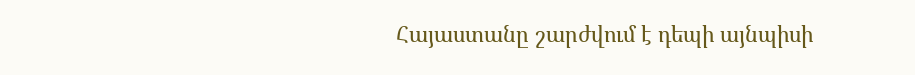Հայաստանը շարժվում է դեպի այնպիսի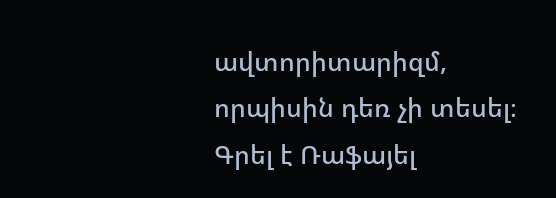ավտորիտարիզմ, որպիսին դեռ չի տեսել։
Գրել է Ռաֆայել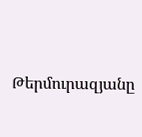Թերմուրազյանը